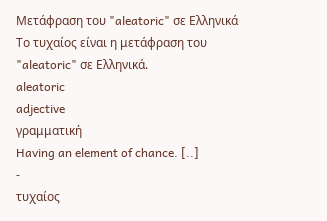Μετάφραση του "aleatoric" σε Ελληνικά
Το τυχαίος είναι η μετάφραση του "aleatoric" σε Ελληνικά.
aleatoric
adjective
γραμματική
Having an element of chance. [..]
-
τυχαίος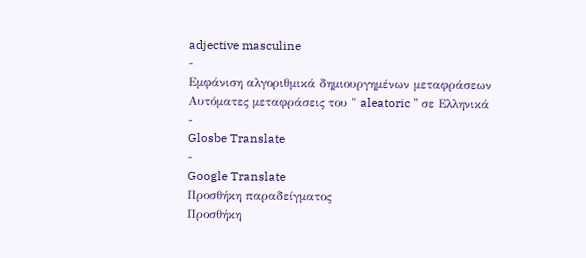adjective masculine
-
Εμφάνιση αλγοριθμικά δημιουργημένων μεταφράσεων
Αυτόματες μεταφράσεις του " aleatoric " σε Ελληνικά
-
Glosbe Translate
-
Google Translate
Προσθήκη παραδείγματος
Προσθήκη